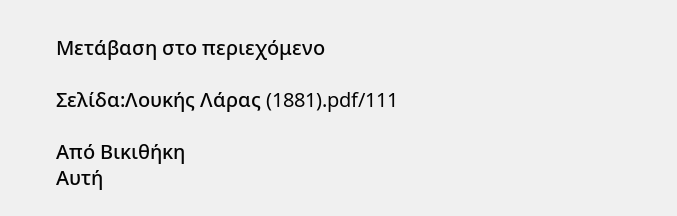Μετάβαση στο περιεχόμενο

Σελίδα:Λουκής Λάρας (1881).pdf/111

Από Βικιθήκη
Αυτή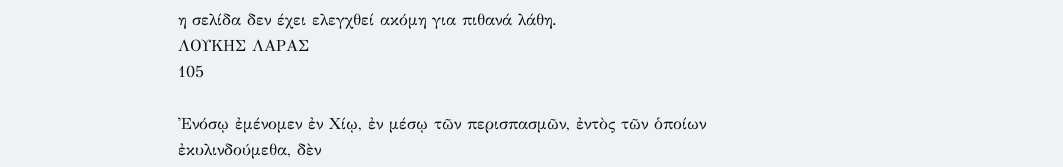η σελίδα δεν έχει ελεγχθεί ακόμη για πιθανά λάθη.
ΛΟΥΚΗΣ ΛΑΡΑΣ
105

Ἐνόσῳ ἐμένομεν ἐν Χίῳ, ἐν μέσῳ τῶν περισπασμῶν, ἐντὸς τῶν ὁποίων ἐκυλινδούμεθα, δὲν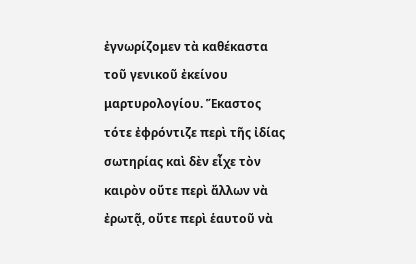ἐγνωρίζομεν τὰ καθέκαστα τοῦ γενικοῦ ἐκείνου μαρτυρολογίου. Ἕκαστος τότε ἐφρόντιζε περὶ τῆς ἰδίας σωτηρίας καὶ δὲν εἶχε τὸν καιρὸν οὔτε περὶ ἄλλων νὰ ἐρωτᾷ, οὔτε περὶ ἑαυτοῦ νὰ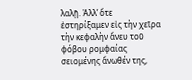λαλῇ. Ἀλλ’ ὅτε ἐστηρίξαμεν εἰς τὴν χεῖρα τὴν κεφαλὴν ἄνευ τοῦ φόβου ρομφαίας σειομένης ἄνωθέν της,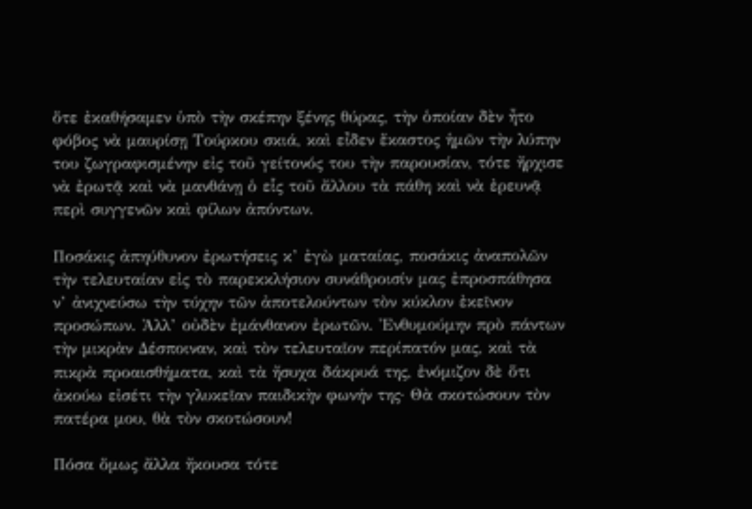ὅτε ἐκαθήσαμεν ὑπὸ τὴν σκέπην ξένης θύρας, τὴν ὁποίαν δὲν ἦτο φόβος νὰ μαυρίσῃ Τούρκου σκιά, καὶ εἶδεν ἕκαστος ἡμῶν τὴν λύπην του ζωγραφισμένην εἰς τοῦ γείτονός του τὴν παρουσίαν, τότε ἤρχισε νὰ ἐρωτᾷ καὶ νὰ μανθάνῃ ὁ εἷς τοῦ ἄλλου τὰ πάθη καὶ νὰ ἐρευνᾷ περὶ συγγενῶν καὶ φίλων ἀπόντων.

Ποσάκις ἀπηύθυνον ἐρωτήσεις κ’ ἐγὼ ματαίας, ποσάκις ἀναπολῶν τὴν τελευταίαν εἰς τὸ παρεκκλήσιον συνάθροισίν μας ἐπροσπάθησα ν’ ἀνιχνεύσω τὴν τύχην τῶν ἀποτελούντων τὸν κύκλον ἐκεῖνον προσώπων. Ἀλλ’ οὐδὲν ἐμάνθανον ἐρωτῶν. Ἐνθυμούμην πρὸ πάντων τὴν μικρὰν Δέσποιναν, καὶ τὸν τελευταῖον περίπατόν μας, καὶ τὰ πικρὰ προαισθήματα, καὶ τὰ ἤσυχα δάκρυά της, ἐνόμιζον δὲ ὅτι ἀκούω εἰσέτι τὴν γλυκεῖαν παιδικὴν φωνήν της· Θὰ σκοτώσουν τὸν πατέρα μου, θὰ τὸν σκοτώσουν!

Πόσα ὅμως ἄλλα ἤκουσα τότε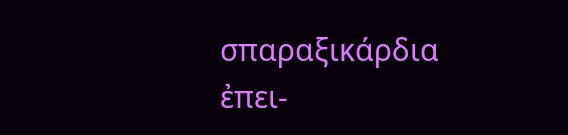σπαραξικάρδια ἐπει-